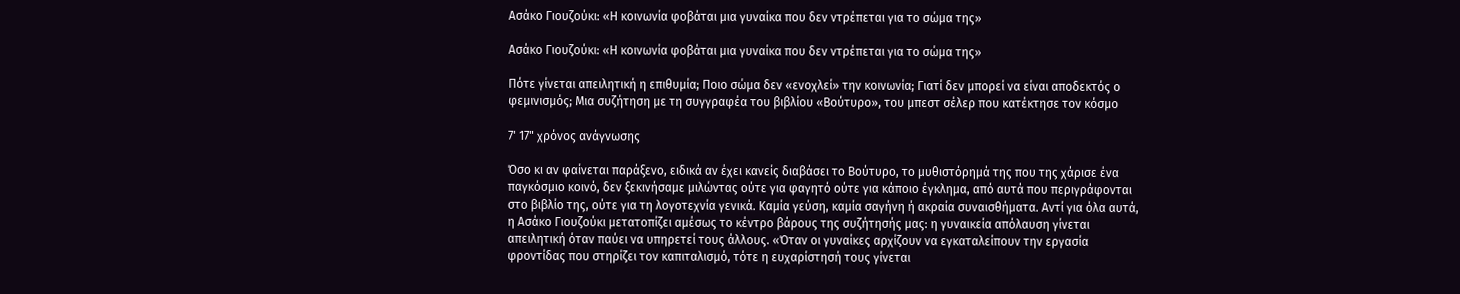Ασάκο Γιουζούκι: «Η κοινωνία φοβάται μια γυναίκα που δεν ντρέπεται για το σώμα της»

Ασάκο Γιουζούκι: «Η κοινωνία φοβάται μια γυναίκα που δεν ντρέπεται για το σώμα της»

Πότε γίνεται απειλητική η επιθυμία; Ποιο σώμα δεν «ενοχλεί» την κοινωνία; Γιατί δεν μπορεί να είναι αποδεκτός ο φεμινισμός; Μια συζήτηση με τη συγγραφέα του βιβλίου «Βούτυρο», του μπεστ σέλερ που κατέκτησε τον κόσμο

7' 17" χρόνος ανάγνωσης

Όσο κι αν φαίνεται παράξενο, ειδικά αν έχει κανείς διαβάσει το Βούτυρο, το μυθιστόρημά της που της χάρισε ένα παγκόσμιο κοινό, δεν ξεκινήσαμε μιλώντας ούτε για φαγητό ούτε για κάποιο έγκλημα, από αυτά που περιγράφονται στο βιβλίο της, ούτε για τη λογοτεχνία γενικά. Καμία γεύση, καμία σαγήνη ή ακραία συναισθήματα. Αντί για όλα αυτά, η Ασάκο Γιουζούκι μετατοπίζει αμέσως το κέντρο βάρους της συζήτησής μας: η γυναικεία απόλαυση γίνεται απειλητική όταν παύει να υπηρετεί τους άλλους. «Όταν οι γυναίκες αρχίζουν να εγκαταλείπουν την εργασία φροντίδας που στηρίζει τον καπιταλισμό, τότε η ευχαρίστησή τους γίνεται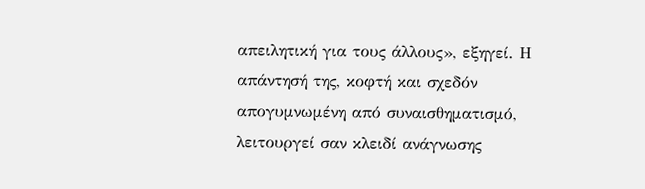απειλητική για τους άλλους», εξηγεί. Η απάντησή της, κοφτή και σχεδόν απογυμνωμένη από συναισθηματισμό, λειτουργεί σαν κλειδί ανάγνωσης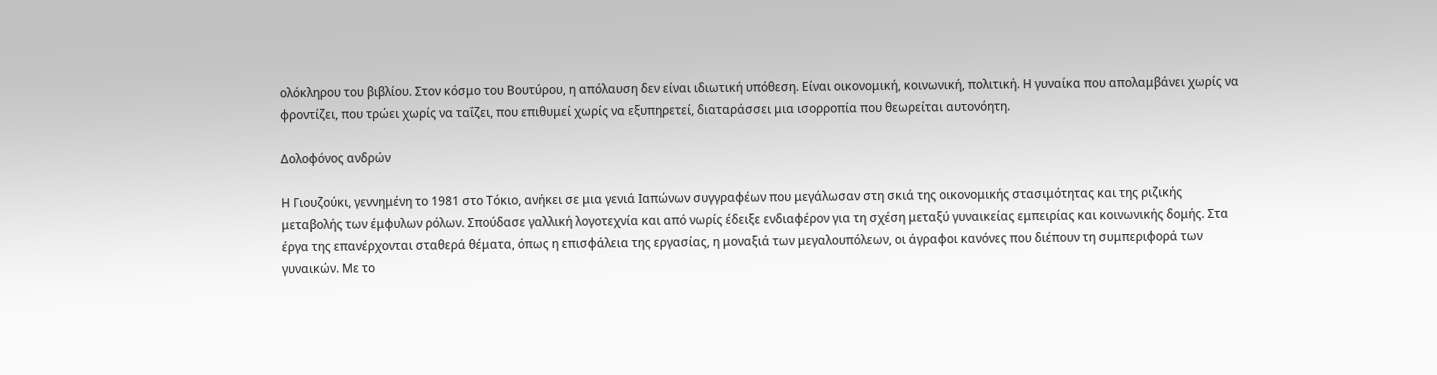ολόκληρου του βιβλίου. Στον κόσμο του Βουτύρου, η απόλαυση δεν είναι ιδιωτική υπόθεση. Είναι οικονομική, κοινωνική, πολιτική. Η γυναίκα που απολαμβάνει χωρίς να φροντίζει, που τρώει χωρίς να ταΐζει, που επιθυμεί χωρίς να εξυπηρετεί, διαταράσσει μια ισορροπία που θεωρείται αυτονόητη.

Δολοφόνος ανδρών

Η Γιουζούκι, γεννημένη το 1981 στο Τόκιο, ανήκει σε μια γενιά Ιαπώνων συγγραφέων που μεγάλωσαν στη σκιά της οικονομικής στασιμότητας και της ριζικής μεταβολής των έμφυλων ρόλων. Σπούδασε γαλλική λογοτεχνία και από νωρίς έδειξε ενδιαφέρον για τη σχέση μεταξύ γυναικείας εμπειρίας και κοινωνικής δομής. Στα έργα της επανέρχονται σταθερά θέματα, όπως η επισφάλεια της εργασίας, η μοναξιά των μεγαλουπόλεων, οι άγραφοι κανόνες που διέπουν τη συμπεριφορά των γυναικών. Με το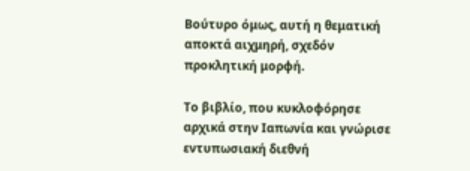Βούτυρο όμως, αυτή η θεματική αποκτά αιχμηρή, σχεδόν προκλητική μορφή.

Το βιβλίο, που κυκλοφόρησε αρχικά στην Ιαπωνία και γνώρισε εντυπωσιακή διεθνή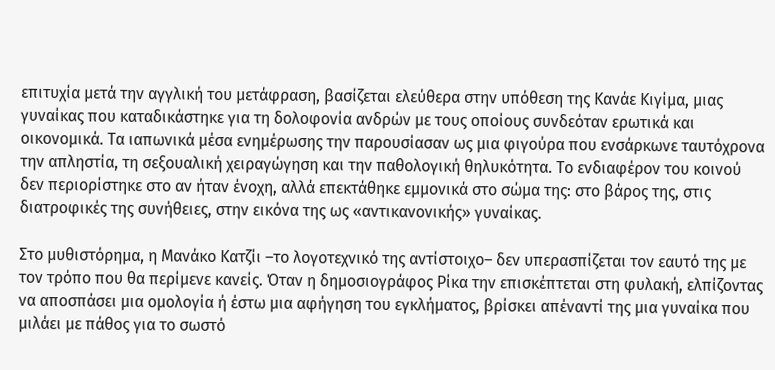επιτυχία μετά την αγγλική του μετάφραση, βασίζεται ελεύθερα στην υπόθεση της Κανάε Κιγίμα, μιας γυναίκας που καταδικάστηκε για τη δολοφονία ανδρών με τους οποίους συνδεόταν ερωτικά και οικονομικά. Τα ιαπωνικά μέσα ενημέρωσης την παρουσίασαν ως μια φιγούρα που ενσάρκωνε ταυτόχρονα την απληστία, τη σεξουαλική χειραγώγηση και την παθολογική θηλυκότητα. Το ενδιαφέρον του κοινού δεν περιορίστηκε στο αν ήταν ένοχη, αλλά επεκτάθηκε εμμονικά στο σώμα της: στο βάρος της, στις διατροφικές της συνήθειες, στην εικόνα της ως «αντικανονικής» γυναίκας.

Στο μυθιστόρημα, η Μανάκο Κατζίι –το λογοτεχνικό της αντίστοιχο– δεν υπερασπίζεται τον εαυτό της με τον τρόπο που θα περίμενε κανείς. Όταν η δημοσιογράφος Ρίκα την επισκέπτεται στη φυλακή, ελπίζοντας να αποσπάσει μια ομολογία ή έστω μια αφήγηση του εγκλήματος, βρίσκει απέναντί της μια γυναίκα που μιλάει με πάθος για το σωστό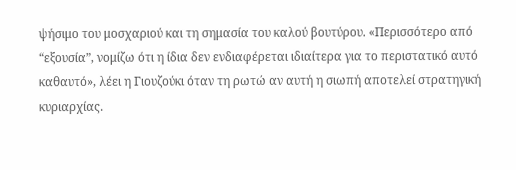ψήσιμο του μοσχαριού και τη σημασία του καλού βουτύρου. «Περισσότερο από “εξουσία”, νομίζω ότι η ίδια δεν ενδιαφέρεται ιδιαίτερα για το περιστατικό αυτό καθαυτό», λέει η Γιουζούκι όταν τη ρωτώ αν αυτή η σιωπή αποτελεί στρατηγική κυριαρχίας.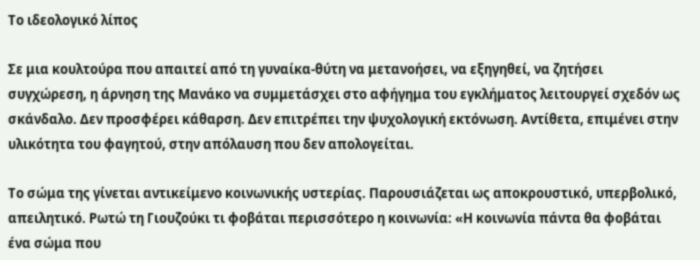Το ιδεολογικό λίπος

Σε μια κουλτούρα που απαιτεί από τη γυναίκα-θύτη να μετανοήσει, να εξηγηθεί, να ζητήσει συγχώρεση, η άρνηση της Μανάκο να συμμετάσχει στο αφήγημα του εγκλήματος λειτουργεί σχεδόν ως σκάνδαλο. Δεν προσφέρει κάθαρση. Δεν επιτρέπει την ψυχολογική εκτόνωση. Αντίθετα, επιμένει στην υλικότητα του φαγητού, στην απόλαυση που δεν απολογείται.

Το σώμα της γίνεται αντικείμενο κοινωνικής υστερίας. Παρουσιάζεται ως αποκρουστικό, υπερβολικό, απειλητικό. Ρωτώ τη Γιουζούκι τι φοβάται περισσότερο η κοινωνία: «Η κοινωνία πάντα θα φοβάται ένα σώμα που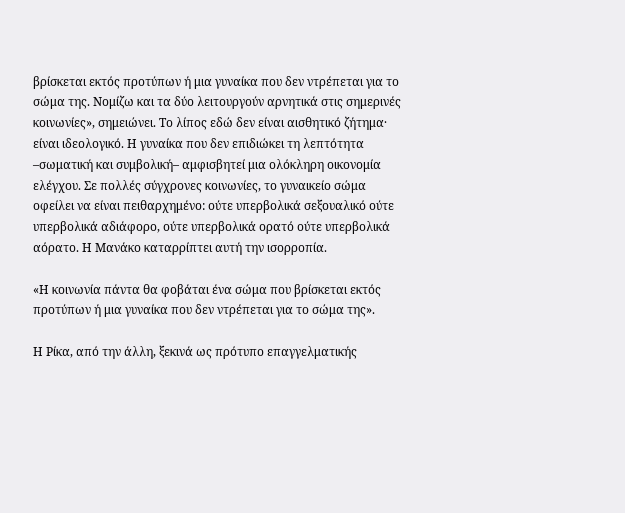βρίσκεται εκτός προτύπων ή μια γυναίκα που δεν ντρέπεται για το σώμα της. Νομίζω και τα δύο λειτουργούν αρνητικά στις σημερινές κοινωνίες», σημειώνει. Το λίπος εδώ δεν είναι αισθητικό ζήτημα· είναι ιδεολογικό. Η γυναίκα που δεν επιδιώκει τη λεπτότητα –σωματική και συμβολική– αμφισβητεί μια ολόκληρη οικονομία ελέγχου. Σε πολλές σύγχρονες κοινωνίες, το γυναικείο σώμα οφείλει να είναι πειθαρχημένο: ούτε υπερβολικά σεξουαλικό ούτε υπερβολικά αδιάφορο, ούτε υπερβολικά ορατό ούτε υπερβολικά αόρατο. Η Μανάκο καταρρίπτει αυτή την ισορροπία.

«Η κοινωνία πάντα θα φοβάται ένα σώμα που βρίσκεται εκτός προτύπων ή μια γυναίκα που δεν ντρέπεται για το σώμα της».

Η Ρίκα, από την άλλη, ξεκινά ως πρότυπο επαγγελματικής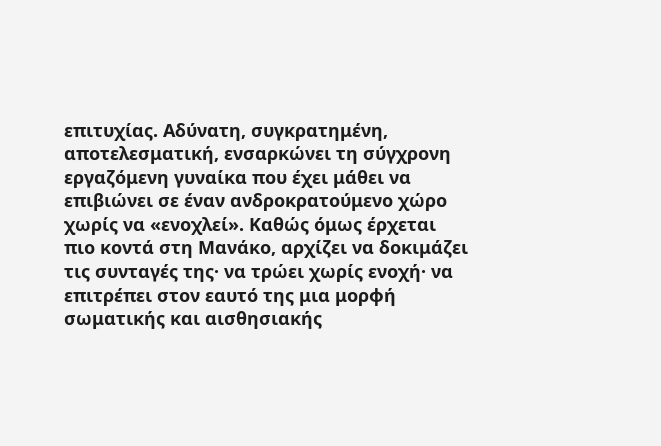επιτυχίας. Αδύνατη, συγκρατημένη, αποτελεσματική, ενσαρκώνει τη σύγχρονη εργαζόμενη γυναίκα που έχει μάθει να επιβιώνει σε έναν ανδροκρατούμενο χώρο χωρίς να «ενοχλεί». Καθώς όμως έρχεται πιο κοντά στη Μανάκο, αρχίζει να δοκιμάζει τις συνταγές της· να τρώει χωρίς ενοχή· να επιτρέπει στον εαυτό της μια μορφή σωματικής και αισθησιακής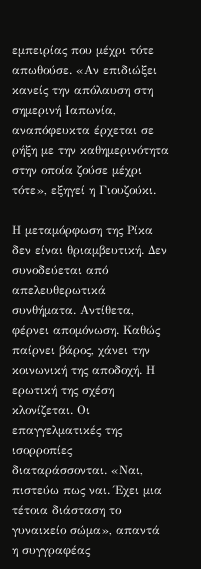εμπειρίας που μέχρι τότε απωθούσε. «Αν επιδιώξει κανείς την απόλαυση στη σημερινή Ιαπωνία, αναπόφευκτα έρχεται σε ρήξη με την καθημερινότητα στην οποία ζούσε μέχρι τότε», εξηγεί η Γιουζούκι.

Η μεταμόρφωση της Ρίκα δεν είναι θριαμβευτική. Δεν συνοδεύεται από απελευθερωτικά συνθήματα. Αντίθετα, φέρνει απομόνωση. Καθώς παίρνει βάρος, χάνει την κοινωνική της αποδοχή. Η ερωτική της σχέση κλονίζεται. Οι επαγγελματικές της ισορροπίες διαταράσσονται. «Ναι, πιστεύω πως ναι. Έχει μια τέτοια διάσταση το γυναικείο σώμα», απαντά η συγγραφέας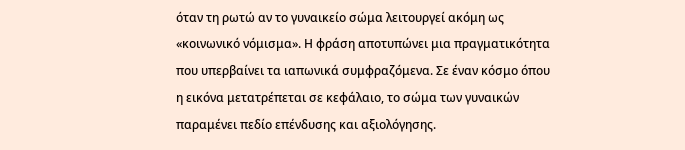όταν τη ρωτώ αν το γυναικείο σώμα λειτουργεί ακόμη ως «κοινωνικό νόμισμα». Η φράση αποτυπώνει μια πραγματικότητα που υπερβαίνει τα ιαπωνικά συμφραζόμενα. Σε έναν κόσμο όπου η εικόνα μετατρέπεται σε κεφάλαιο, το σώμα των γυναικών παραμένει πεδίο επένδυσης και αξιολόγησης.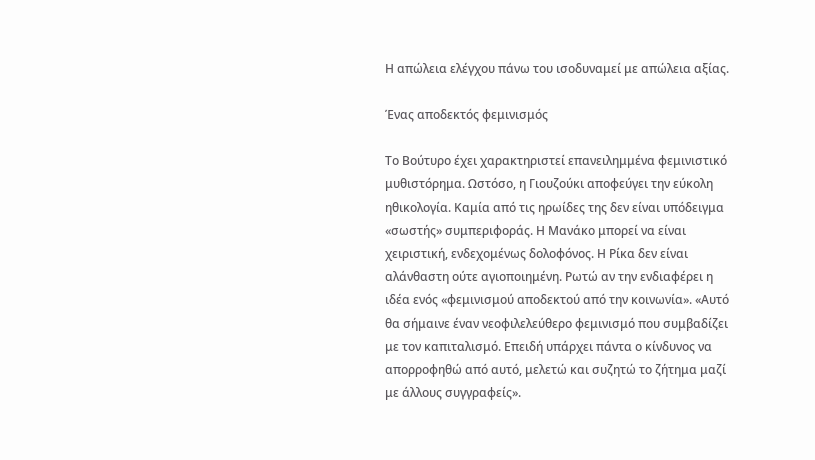Η απώλεια ελέγχου πάνω του ισοδυναμεί με απώλεια αξίας.

Ένας αποδεκτός φεμινισμός

Το Bούτυρο έχει χαρακτηριστεί επανειλημμένα φεμινιστικό μυθιστόρημα. Ωστόσο, η Γιουζούκι αποφεύγει την εύκολη ηθικολογία. Καμία από τις ηρωίδες της δεν είναι υπόδειγμα «σωστής» συμπεριφοράς. Η Μανάκο μπορεί να είναι χειριστική, ενδεχομένως δολοφόνος. Η Ρίκα δεν είναι αλάνθαστη ούτε αγιοποιημένη. Ρωτώ αν την ενδιαφέρει η ιδέα ενός «φεμινισμού αποδεκτού από την κοινωνία». «Αυτό θα σήμαινε έναν νεοφιλελεύθερο φεμινισμό που συμβαδίζει με τον καπιταλισμό. Επειδή υπάρχει πάντα ο κίνδυνος να απορροφηθώ από αυτό, μελετώ και συζητώ το ζήτημα μαζί με άλλους συγγραφείς».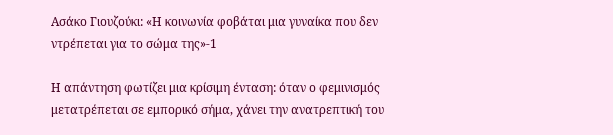Ασάκο Γιουζούκι: «Η κοινωνία φοβάται μια γυναίκα που δεν ντρέπεται για το σώμα της»-1

Η απάντηση φωτίζει μια κρίσιμη ένταση: όταν ο φεμινισμός μετατρέπεται σε εμπορικό σήμα, χάνει την ανατρεπτική του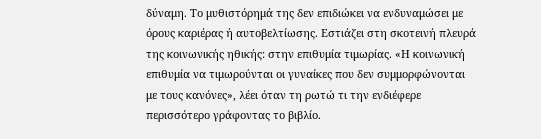δύναμη. Το μυθιστόρημά της δεν επιδιώκει να ενδυναμώσει με όρους καριέρας ή αυτοβελτίωσης. Εστιάζει στη σκοτεινή πλευρά της κοινωνικής ηθικής: στην επιθυμία τιμωρίας. «Η κοινωνική επιθυμία να τιμωρούνται οι γυναίκες που δεν συμμορφώνονται με τους κανόνες», λέει όταν τη ρωτώ τι την ενδιέφερε περισσότερο γράφοντας το βιβλίο.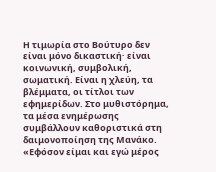Η τιμωρία στο Βούτυρο δεν είναι μόνο δικαστική· είναι κοινωνική, συμβολική, σωματική. Είναι η χλεύη, τα βλέμματα, οι τίτλοι των εφημερίδων. Στο μυθιστόρημα, τα μέσα ενημέρωσης συμβάλλουν καθοριστικά στη δαιμονοποίηση της Μανάκο. «Εφόσον είμαι και εγώ μέρος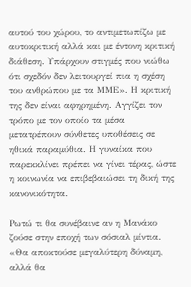αυτού του χώρου, το αντιμετωπίζω με αυτοκριτική αλλά και με έντονη κριτική διάθεση. Υπάρχουν στιγμές που νιώθω ότι σχεδόν δεν λειτουργεί πια η σχέση του ανθρώπου με τα ΜΜΕ». Η κριτική της δεν είναι αφηρημένη. Αγγίζει τον τρόπο με τον οποίο τα μέσα μετατρέπουν σύνθετες υποθέσεις σε ηθικά παραμύθια. Η γυναίκα που παρεκκλίνει πρέπει να γίνει τέρας, ώστε η κοινωνία να επιβεβαιώσει τη δική της κανονικότητα.

Ρωτώ τι θα συνέβαινε αν η Μανάκο ζούσε στην εποχή των σόσιαλ μίντια. «Θα αποκτούσε μεγαλύτερη δύναμη, αλλά θα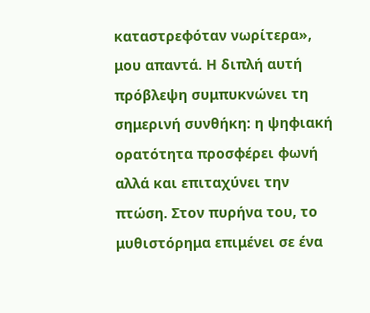καταστρεφόταν νωρίτερα», μου απαντά. Η διπλή αυτή πρόβλεψη συμπυκνώνει τη σημερινή συνθήκη: η ψηφιακή ορατότητα προσφέρει φωνή αλλά και επιταχύνει την πτώση. Στον πυρήνα του, το μυθιστόρημα επιμένει σε ένα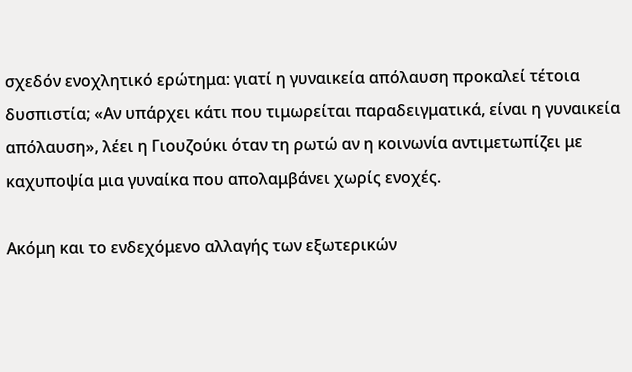σχεδόν ενοχλητικό ερώτημα: γιατί η γυναικεία απόλαυση προκαλεί τέτοια δυσπιστία; «Αν υπάρχει κάτι που τιμωρείται παραδειγματικά, είναι η γυναικεία απόλαυση», λέει η Γιουζούκι όταν τη ρωτώ αν η κοινωνία αντιμετωπίζει με καχυποψία μια γυναίκα που απολαμβάνει χωρίς ενοχές.

Ακόμη και το ενδεχόμενο αλλαγής των εξωτερικών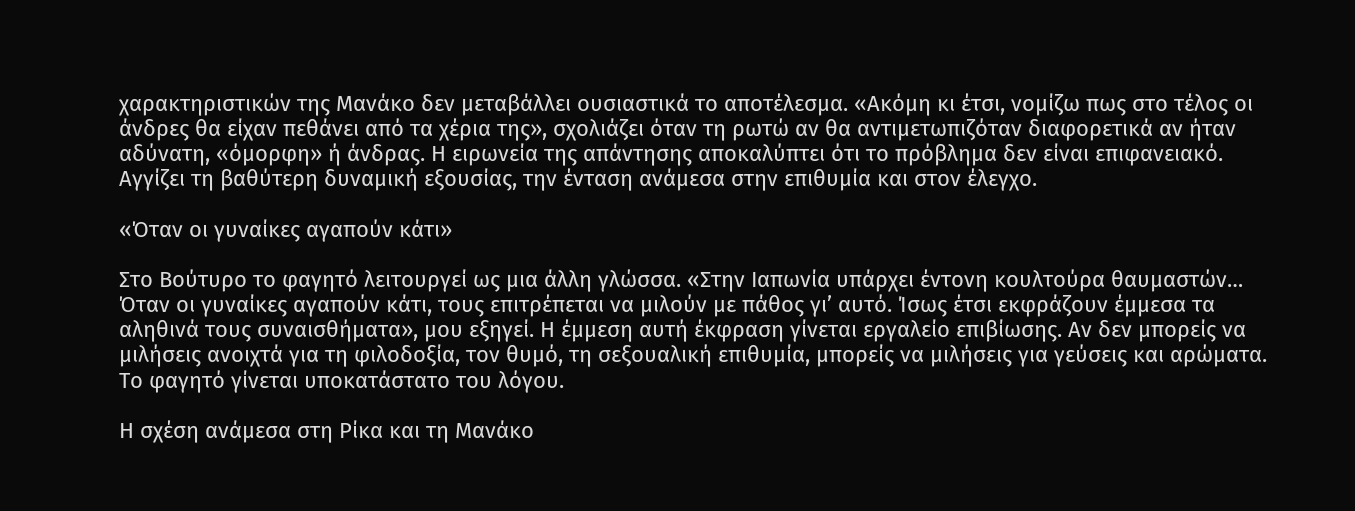χαρακτηριστικών της Μανάκο δεν μεταβάλλει ουσιαστικά το αποτέλεσμα. «Ακόμη κι έτσι, νομίζω πως στο τέλος οι άνδρες θα είχαν πεθάνει από τα χέρια της», σχολιάζει όταν τη ρωτώ αν θα αντιμετωπιζόταν διαφορετικά αν ήταν αδύνατη, «όμορφη» ή άνδρας. Η ειρωνεία της απάντησης αποκαλύπτει ότι το πρόβλημα δεν είναι επιφανειακό. Αγγίζει τη βαθύτερη δυναμική εξουσίας, την ένταση ανάμεσα στην επιθυμία και στον έλεγχο.

«Όταν οι γυναίκες αγαπούν κάτι»

Στο Βούτυρο το φαγητό λειτουργεί ως μια άλλη γλώσσα. «Στην Ιαπωνία υπάρχει έντονη κουλτούρα θαυμαστών… Όταν οι γυναίκες αγαπούν κάτι, τους επιτρέπεται να μιλούν με πάθος γι’ αυτό. Ίσως έτσι εκφράζουν έμμεσα τα αληθινά τους συναισθήματα», μου εξηγεί. Η έμμεση αυτή έκφραση γίνεται εργαλείο επιβίωσης. Αν δεν μπορείς να μιλήσεις ανοιχτά για τη φιλοδοξία, τον θυμό, τη σεξουαλική επιθυμία, μπορείς να μιλήσεις για γεύσεις και αρώματα. Το φαγητό γίνεται υποκατάστατο του λόγου.

Η σχέση ανάμεσα στη Ρίκα και τη Μανάκο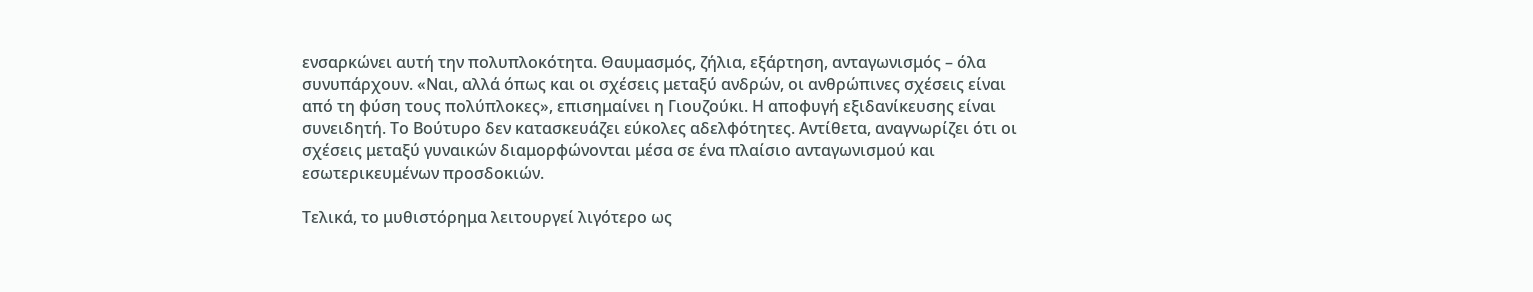ενσαρκώνει αυτή την πολυπλοκότητα. Θαυμασμός, ζήλια, εξάρτηση, ανταγωνισμός – όλα συνυπάρχουν. «Ναι, αλλά όπως και οι σχέσεις μεταξύ ανδρών, οι ανθρώπινες σχέσεις είναι από τη φύση τους πολύπλοκες», επισημαίνει η Γιουζούκι. Η αποφυγή εξιδανίκευσης είναι συνειδητή. Το Bούτυρο δεν κατασκευάζει εύκολες αδελφότητες. Αντίθετα, αναγνωρίζει ότι οι σχέσεις μεταξύ γυναικών διαμορφώνονται μέσα σε ένα πλαίσιο ανταγωνισμού και εσωτερικευμένων προσδοκιών.

Τελικά, το μυθιστόρημα λειτουργεί λιγότερο ως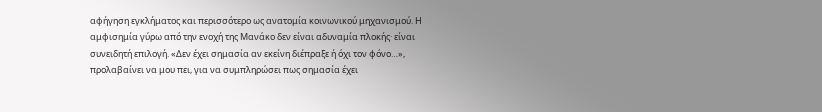αφήγηση εγκλήματος και περισσότερο ως ανατομία κοινωνικού μηχανισμού. Η αμφισημία γύρω από την ενοχή της Μανάκο δεν είναι αδυναμία πλοκής· είναι συνειδητή επιλογή. «Δεν έχει σημασία αν εκείνη διέπραξε ή όχι τον φόνο…», προλαβαίνει να μου πει, για να συμπληρώσει πως σημασία έχει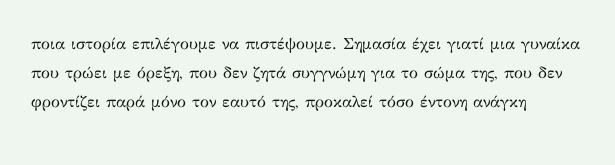ποια ιστορία επιλέγουμε να πιστέψουμε. Σημασία έχει γιατί μια γυναίκα που τρώει με όρεξη, που δεν ζητά συγγνώμη για το σώμα της, που δεν φροντίζει παρά μόνο τον εαυτό της, προκαλεί τόσο έντονη ανάγκη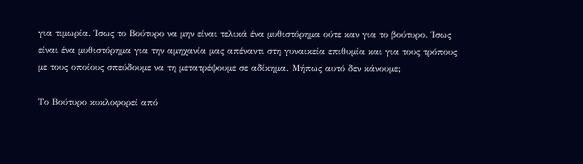για τιμωρία. Ίσως το Βούτυρο να μην είναι τελικά ένα μυθιστόρημα ούτε καν για το βούτυρο. Ίσως είναι ένα μυθιστόρημα για την αμηχανία μας απέναντι στη γυναικεία επιθυμία και για τους τρόπους με τους οποίους σπεύδουμε να τη μετατρέψουμε σε αδίκημα. Μήπως αυτό δεν κάνουμε;

Το Βούτυρο κυκλοφορεί από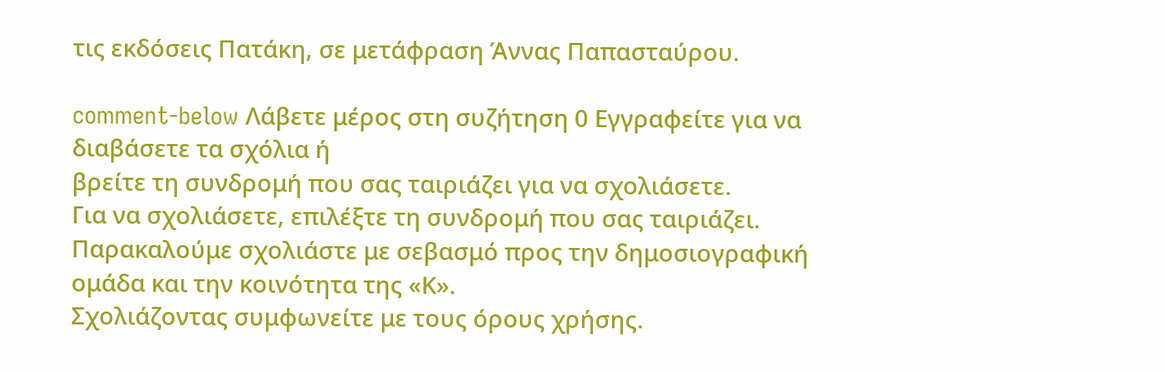τις εκδόσεις Πατάκη, σε μετάφραση Άννας Παπασταύρου.

comment-below Λάβετε μέρος στη συζήτηση 0 Εγγραφείτε για να διαβάσετε τα σχόλια ή
βρείτε τη συνδρομή που σας ταιριάζει για να σχολιάσετε.
Για να σχολιάσετε, επιλέξτε τη συνδρομή που σας ταιριάζει. Παρακαλούμε σχολιάστε με σεβασμό προς την δημοσιογραφική ομάδα και την κοινότητα της «Κ».
Σχολιάζοντας συμφωνείτε με τους όρους χρήσης.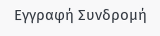Εγγραφή Συνδρομή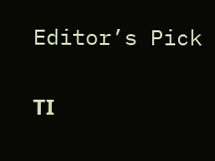Editor’s Pick

ΤΙ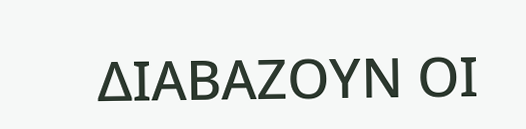ΔΙΑΒΑΖΟΥΝ ΟΙ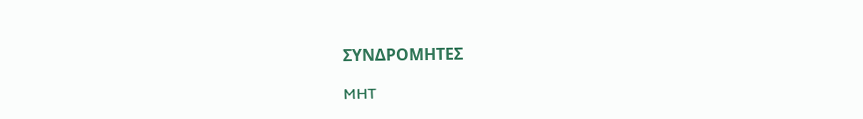ΣΥΝΔΡΟΜΗΤΕΣ

MHT